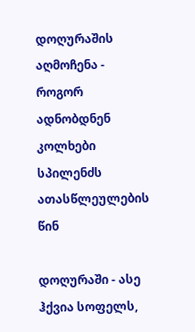დოღურაშის აღმოჩენა - როგორ ადნობდნენ კოლხები სპილენძს ათასწლეულების წინ

დოღურაში - ასე ჰქვია სოფელს,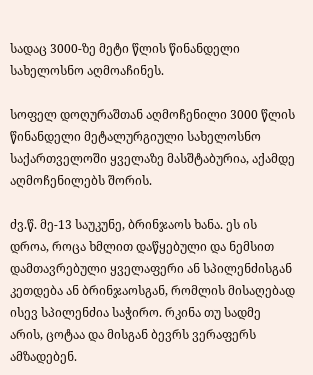სადაც 3000-ზე მეტი წლის წინანდელი სახელოსნო აღმოაჩინეს.

სოფელ დოღურაშთან აღმოჩენილი 3000 წლის წინანდელი მეტალურგიული სახელოსნო საქართველოში ყველაზე მასშტაბურია, აქამდე აღმოჩენილებს შორის.

ძვ.წ. მე-13 საუკუნე, ბრინჯაოს ხანა. ეს ის დროა, როცა ხმლით დაწყებული და ნემსით დამთავრებული ყველაფერი ან სპილენძისგან კეთდება ან ბრინჯაოსგან, რომლის მისაღებად ისევ სპილენძია საჭირო. რკინა თუ სადმე არის, ცოტაა და მისგან ბევრს ვერაფერს ამზადებენ.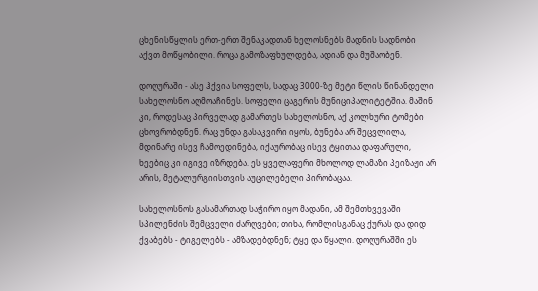ცხენისწყლის ერთ-ერთ შენაკადთან ხელოსნებს მადნის სადნობი აქვთ მოწყობილი. როცა გამოზაფხულდება, ადიან და მუშაობენ.

დოღურაში - ასე ჰქვია სოფელს, სადაც 3000-ზე მეტი წლის წინანდელი სახელოსნო აღმოაჩინეს. სოფელი ცაგერის მუნიციპალიტეტშია. მაშინ კი, როდესაც პირველად გამართეს სახელოსნო, აქ კოლხური ტომები ცხოვრობდნენ. რაც უნდა გასაკვირი იყოს, ბუნება არ შეცვლილა, მდინარე ისევ ჩამოედინება, იქაურობაც ისევ ტყითაა დაფარული, ხეებიც კი იგივე იზრდება. ეს ყველაფერი მხოლოდ ლამაზი პეიზაჟი არ არის, მეტალურგიისთვის აუცილებელი პირობაცაა.

სახელოსნოს გასამართად საჭირო იყო მადანი, ამ შემთხვევაში სპილენძის შემცველი ძარღვები; თიხა, რომლისგანაც ქურას და დიდ ქვაბებს - ტიგელებს - ამზადებდნენ; ტყე და წყალი. დოღურაშში ეს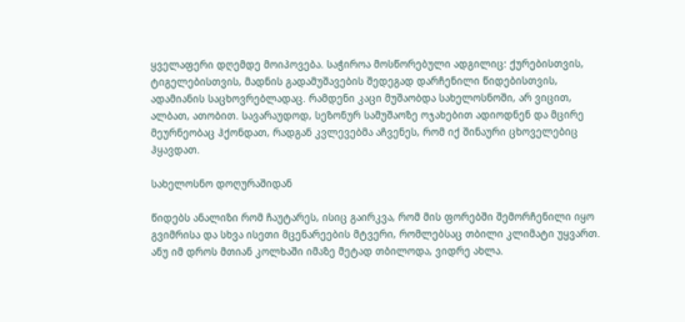ყველაფერი დღემდე მოიპოვება. საჭიროა მოსწორებული ადგილიც: ქურებისთვის, ტიგელებისთვის, მადნის გადამუშავების შედეგად დარჩენილი წიდებისთვის, ადამიანის საცხოვრებლადაც. რამდენი კაცი მუშაობდა სახელოსნოში, არ ვიცით, ალბათ, ათობით. სავარაუდოდ, სეზონურ სამუშაოზე ოჯახებით ადიოდნენ და მცირე მეურნეობაც ჰქონდათ, რადგან კვლევებმა აჩვენეს, რომ იქ შინაური ცხოველებიც ჰყავდათ.

სახელოსნო დოღურაშიდან

წიდებს ანალიზი რომ ჩაუტარეს, ისიც გაირკვა, რომ მის ფორებში შემორჩენილი იყო გვიმრისა და სხვა ისეთი მცენარეების მტვერი, რომლებსაც თბილი კლიმატი უყვართ. ანუ იმ დროს მთიან კოლხაში იმაზე მეტად თბილოდა, ვიდრე ახლა.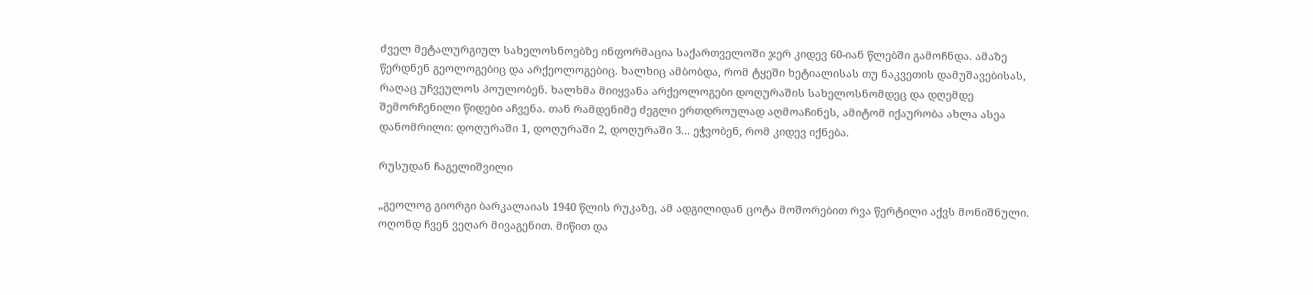ძველ მეტალურგიულ სახელოსნოებზე ინფორმაცია საქართველოში ჯერ კიდევ 60-იან წლებში გამოჩნდა. ამაზე წერდნენ გეოლოგებიც და არქეოლოგებიც. ხალხიც ამბობდა, რომ ტყეში ხეტიალისას თუ ნაკვეთის დამუშავებისას, რაღაც უჩვეულოს პოულობენ. ხალხმა მიიყვანა არქეოლოგები დოღურაშის სახელოსნომდეც და დღემდე შემორჩენილი წიდები აჩვენა. თან რამდენიმე ძეგლი ერთდროულად აღმოაჩინეს, ამიტომ იქაურობა ახლა ასეა დანომრილი: დოღურაში 1, დოღურაში 2, დოღურაში 3... ეჭვობენ, რომ კიდევ იქნება.

რუსუდან ჩაგელიშვილი

„გეოლოგ გიორგი ბარკალაიას 1940 წლის რუკაზე, ამ ადგილიდან ცოტა მოშორებით რვა წერტილი აქვს მონიშნული. ოღონდ ჩვენ ვეღარ მივაგენით. მიწით და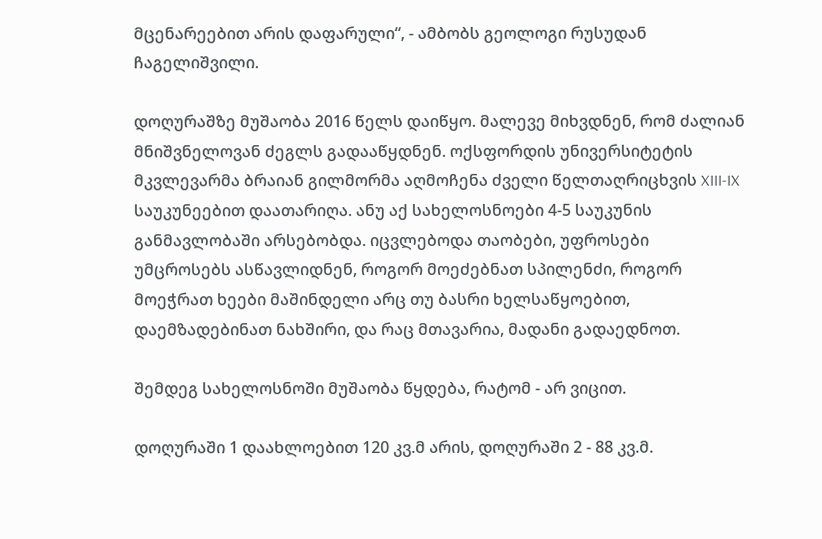მცენარეებით არის დაფარული“, - ამბობს გეოლოგი რუსუდან ჩაგელიშვილი.

დოღურაშზე მუშაობა 2016 წელს დაიწყო. მალევე მიხვდნენ, რომ ძალიან მნიშვნელოვან ძეგლს გადააწყდნენ. ოქსფორდის უნივერსიტეტის მკვლევარმა ბრაიან გილმორმა აღმოჩენა ძველი წელთაღრიცხვის XIII-IX საუკუნეებით დაათარიღა. ანუ აქ სახელოსნოები 4-5 საუკუნის განმავლობაში არსებობდა. იცვლებოდა თაობები, უფროსები უმცროსებს ასწავლიდნენ, როგორ მოეძებნათ სპილენძი, როგორ მოეჭრათ ხეები მაშინდელი არც თუ ბასრი ხელსაწყოებით, დაემზადებინათ ნახშირი, და რაც მთავარია, მადანი გადაედნოთ.

შემდეგ სახელოსნოში მუშაობა წყდება, რატომ - არ ვიცით.

დოღურაში 1 დაახლოებით 120 კვ.მ არის, დოღურაში 2 - 88 კვ.მ.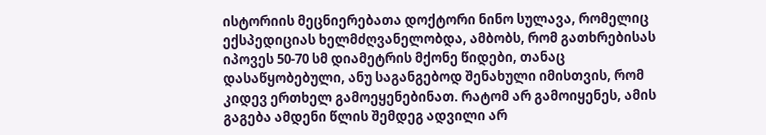ისტორიის მეცნიერებათა დოქტორი ნინო სულავა, რომელიც ექსპედიციას ხელმძღვანელობდა, ამბობს, რომ გათხრებისას იპოვეს 50-70 სმ დიამეტრის მქონე წიდები, თანაც დასაწყობებული, ანუ საგანგებოდ შენახული იმისთვის, რომ კიდევ ერთხელ გამოეყენებინათ. რატომ არ გამოიყენეს, ამის გაგება ამდენი წლის შემდეგ ადვილი არ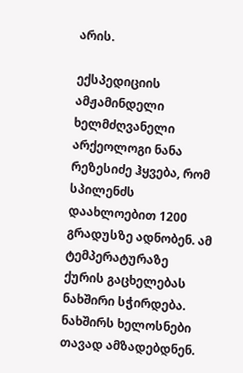არის.

ექსპედიციის ამჟამინდელი ხელმძღვანელი არქეოლოგი ნანა რეზესიძე ჰყვება, რომ სპილენძს დაახლოებით 1200 გრადუსზე ადნობენ. ამ ტემპერატურაზე ქურის გაცხელებას ნახშირი სჭირდება. ნახშირს ხელოსნები თავად ამზადებდნენ.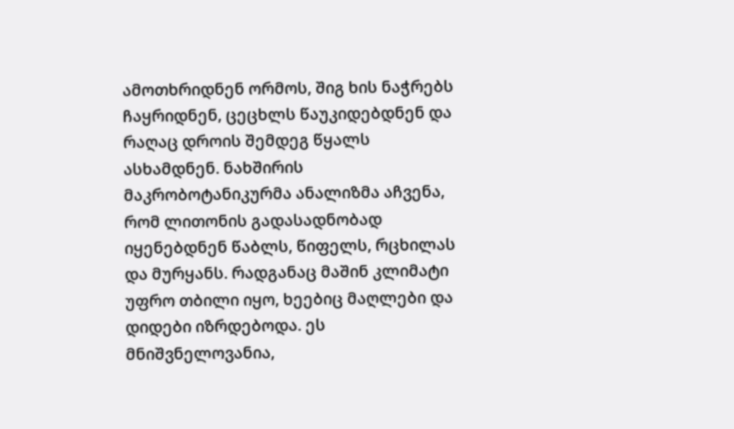ამოთხრიდნენ ორმოს, შიგ ხის ნაჭრებს ჩაყრიდნენ, ცეცხლს წაუკიდებდნენ და რაღაც დროის შემდეგ წყალს ასხამდნენ. ნახშირის მაკრობოტანიკურმა ანალიზმა აჩვენა, რომ ლითონის გადასადნობად იყენებდნენ წაბლს, წიფელს, რცხილას და მურყანს. რადგანაც მაშინ კლიმატი უფრო თბილი იყო, ხეებიც მაღლები და დიდები იზრდებოდა. ეს მნიშვნელოვანია,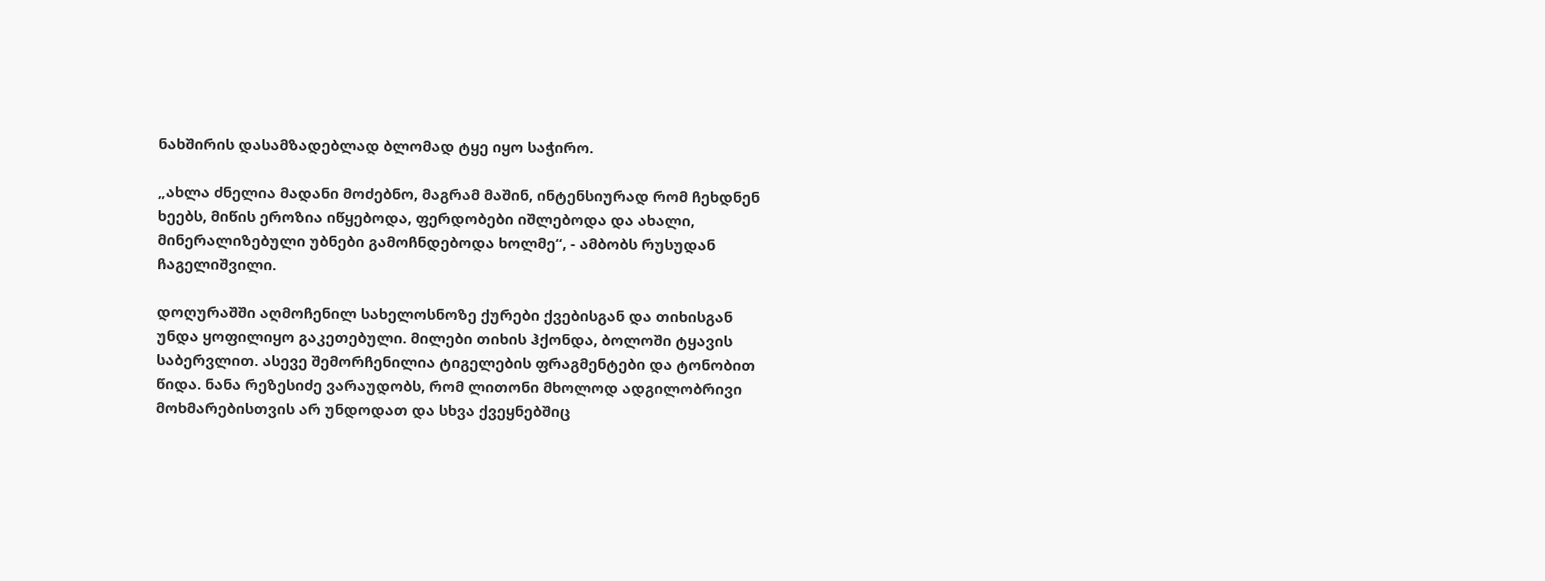ნახშირის დასამზადებლად ბლომად ტყე იყო საჭირო.

„ახლა ძნელია მადანი მოძებნო, მაგრამ მაშინ, ინტენსიურად რომ ჩეხდნენ ხეებს, მიწის ეროზია იწყებოდა, ფერდობები იშლებოდა და ახალი, მინერალიზებული უბნები გამოჩნდებოდა ხოლმე“, - ამბობს რუსუდან ჩაგელიშვილი.

დოღურაშში აღმოჩენილ სახელოსნოზე ქურები ქვებისგან და თიხისგან უნდა ყოფილიყო გაკეთებული. მილები თიხის ჰქონდა, ბოლოში ტყავის საბერვლით. ასევე შემორჩენილია ტიგელების ფრაგმენტები და ტონობით წიდა. ნანა რეზესიძე ვარაუდობს, რომ ლითონი მხოლოდ ადგილობრივი მოხმარებისთვის არ უნდოდათ და სხვა ქვეყნებშიც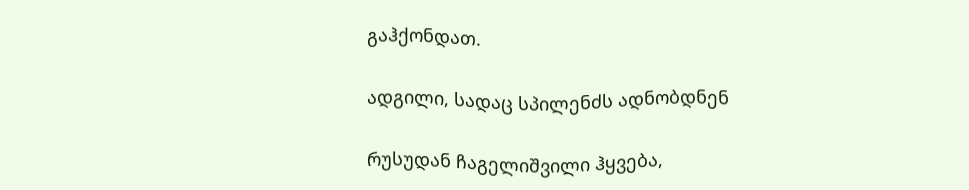გაჰქონდათ.

ადგილი, სადაც სპილენძს ადნობდნენ

რუსუდან ჩაგელიშვილი ჰყვება,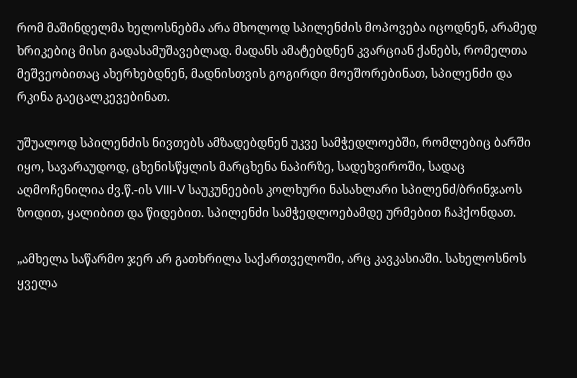რომ მაშინდელმა ხელოსნებმა არა მხოლოდ სპილენძის მოპოვება იცოდნენ, არამედ ხრიკებიც მისი გადასამუშავებლად. მადანს ამატებდნენ კვარციან ქანებს, რომელთა მეშვეობითაც ახერხებდნენ, მადნისთვის გოგირდი მოეშორებინათ, სპილენძი და რკინა გაეცალკევებინათ.

უშუალოდ სპილენძის ნივთებს ამზადებდნენ უკვე სამჭედლოებში, რომლებიც ბარში იყო, სავარაუდოდ, ცხენისწყლის მარცხენა ნაპირზე, სადეხვიროში, სადაც აღმოჩენილია ძვ.წ.-ის VIII-V საუკუნეების კოლხური ნასახლარი სპილენძ/ბრინჯაოს ზოდით, ყალიბით და წიდებით. სპილენძი სამჭედლოებამდე ურმებით ჩაჰქონდათ.

„ამხელა საწარმო ჯერ არ გათხრილა საქართველოში, არც კავკასიაში. სახელოსნოს ყველა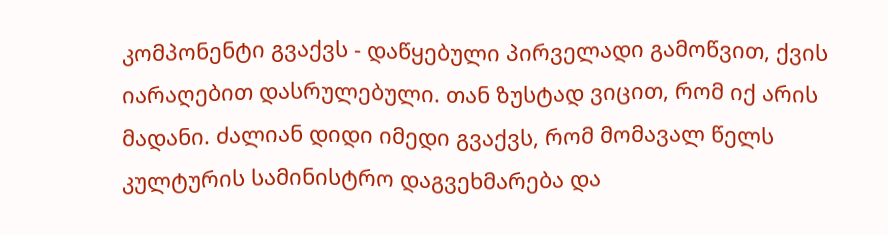კომპონენტი გვაქვს - დაწყებული პირველადი გამოწვით, ქვის იარაღებით დასრულებული. თან ზუსტად ვიცით, რომ იქ არის მადანი. ძალიან დიდი იმედი გვაქვს, რომ მომავალ წელს კულტურის სამინისტრო დაგვეხმარება და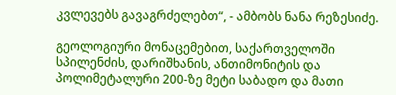კვლევებს გავაგრძელებთ“, - ამბობს ნანა რეზესიძე.

გეოლოგიური მონაცემებით, საქართველოში სპილენძის, დარიშხანის, ანთიმონიტის და პოლიმეტალური 200-ზე მეტი საბადო და მათი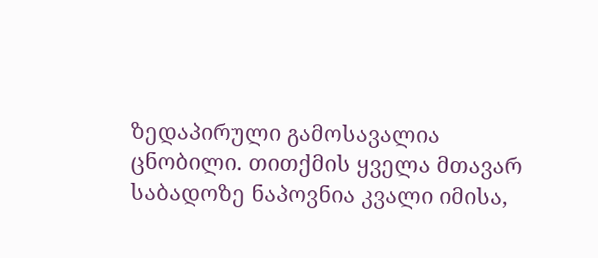ზედაპირული გამოსავალია ცნობილი. თითქმის ყველა მთავარ საბადოზე ნაპოვნია კვალი იმისა,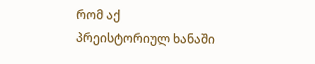რომ აქ პრეისტორიულ ხანაში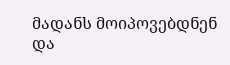მადანს მოიპოვებდნენ და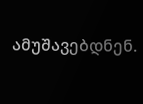ამუშავებდნენ.